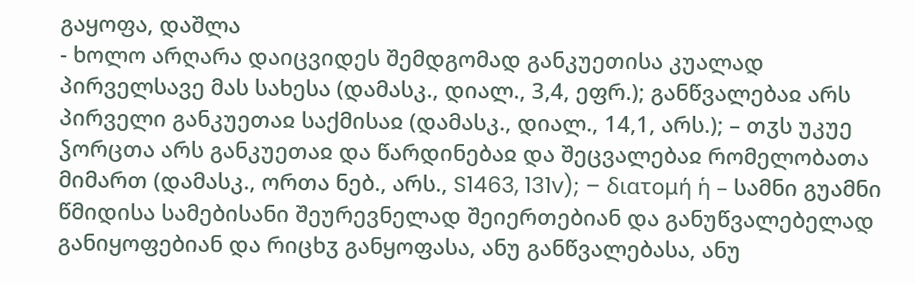გაყოფა, დაშლა
- ხოლო არღარა დაიცვიდეს შემდგომად განკუეთისა კუალად პირველსავე მას სახესა (დამასკ., დიალ., 3,4, ეფრ.); განწვალებაჲ არს პირველი განკუეთაჲ საქმისაჲ (დამასკ., დიალ., 14,1, არს.); – თჳს უკუე ჴორცთა არს განკუეთაჲ და წარდინებაჲ და შეცვალებაჲ რომელობათა მიმართ (დამასკ., ორთა ნებ., არს., S1463, 131v); – διατομή ἡ – სამნი გუამნი წმიდისა სამებისანი შეურევნელად შეიერთებიან და განუწვალებელად განიყოფებიან და რიცხჳ განყოფასა, ანუ განწვალებასა, ანუ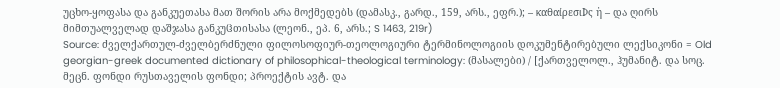უცხო-ყოფასა და განკუეთასა მათ შორის არა მოქმედებს (დამასკ., გარდ., 159, არს., ეფრ.); – καθαίρεσιϷς ἡ – და ღირს მიმთუალველად დაშჯასა განკუჱთისასა (ლეონ., ეპ. 6, არს.; S 1463, 219r)
Source: ძველქართულ-ძველბერძნული ფილოსოფიურ-თეოლოგიური ტერმინოლოგიის დოკუმენტირებული ლექსიკონი = Old georgian-greek documented dictionary of philosophical-theological terminology: (მასალები) / [ქართველოლ., ჰუმანიტ. და სოც. მეცნ. ფონდი რუსთაველის ფონდი; პროექტის ავტ. და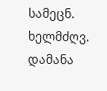სამეცნ. ხელმძღვ. დამანა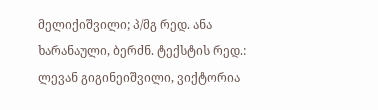მელიქიშვილი; პ/მგ რედ. ანა ხარანაული, ბერძნ. ტექსტის რედ.: ლევან გიგინეიშვილი, ვიქტორია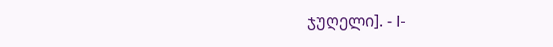ჯუღელი]. - I-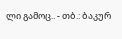ლი გამოც.. - თბ.: ბაკურ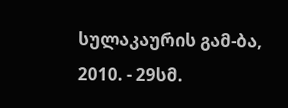სულაკაურის გამ-ბა, 2010. - 29სმ.